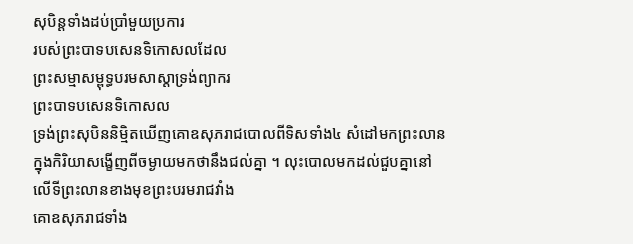សុបិន្តទាំងដប់ប្រាំមួយប្រការ
របស់ព្រះបាទបសេនទិកោសលដែល
ព្រះសម្មាសម្ពុទ្ធបរមសាស្តាទ្រង់ព្យាករ
ព្រះបាទបសេនទិកោសល
ទ្រង់ព្រះសុបិននិម្មិតឃើញគោឧសុភរាជបោលពីទិសទាំង៤ សំដៅមកព្រះលាន
ក្នុងកិរិយាសង្ខើញពីចម្ងាយមកថានឹងជល់គ្នា ។ លុះបោលមកដល់ជួបគ្នានៅលើទីព្រះលានខាងមុខព្រះបរមរាជវាំង
គោឧសុភរាជទាំង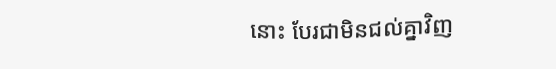នោះ បែរជាមិនជល់គ្នាវិញ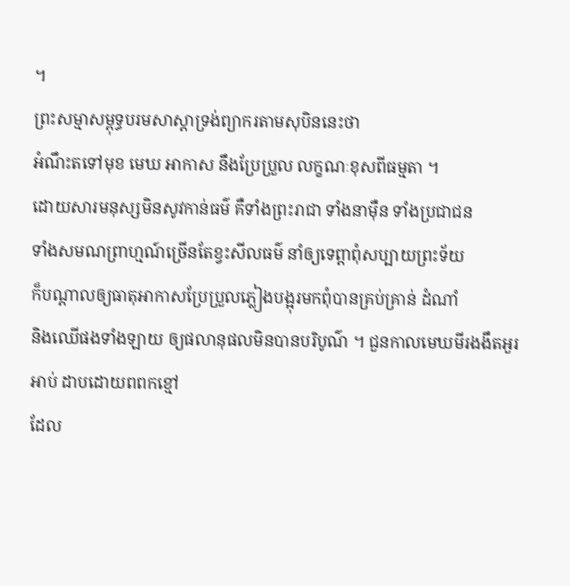។
ព្រះសម្មាសម្ពុទ្ធបរមសាស្តាទ្រង់ព្យាករតាមសុបិននេះថា
អំណឹះតទៅមុខ មេឃ អាកាស នឹងប្រែប្រួល លក្ខណៈខុសពីធម្មតា ។
ដោយសារមនុស្សមិនសូវកាន់ធម៌ គឺទាំងព្រះរាជា ទាំងនាម៉ឺន ទាំងប្រជាជន
ទាំងសមណព្រាហ្មណ៍ច្រើនតែខ្វះសីលធម៌ នាំឲ្យទេព្តាពុំសប្បាយព្រះទ័យ
ក៏បណ្ដាលឲ្យធាតុអាកាសប្រែប្រួលភ្លៀងបង្អុរមកពុំបានគ្រប់គ្រាន់ ដំណាំ
និងឈើផងទាំងឡាយ ឲ្យផលានុផលមិនបានបរិបូណ៌ ។ ជួនកាលមេឃមីរងងឹតអួរអាប់ ដាបដោយពពកខ្មៅ
ដែល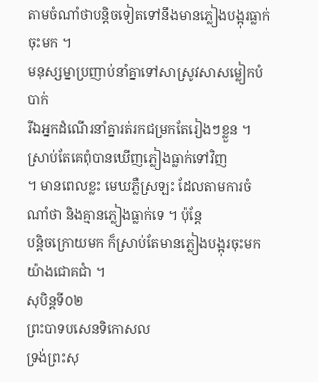តាមចំណាំថាបន្តិចទៀតទៅនឹងមានភ្លៀងបង្អុរធ្លាក់ចុះមក ។
មនុស្សម្នាប្រញាប់នាំគ្នាទៅសាស្រូវសាសម្លៀកបំបាក់
រីឯអ្នកដំណើរនាំគ្នារត់រកជម្រកតែរៀងៗខ្លួន ។ ស្រាប់តែគេពុំបានឃើញភ្លៀងធ្លាក់ទៅវិញ
។ មានពេលខ្លះ មេឃភ្លឺស្រឡះ ដែលតាមការចំណាំថា និងគ្មានភ្លៀងធ្លាក់ទេ ។ ប៉ុន្តែ
បន្តិចក្រោយមក ក៏ស្រាប់តែមានភ្លៀងបង្អុរចុះមកយ៉ាងជោគជាំ ។
សុបិន្តទី០២
ព្រះបាទបសេនទិកោសល
ទ្រង់ព្រះសុ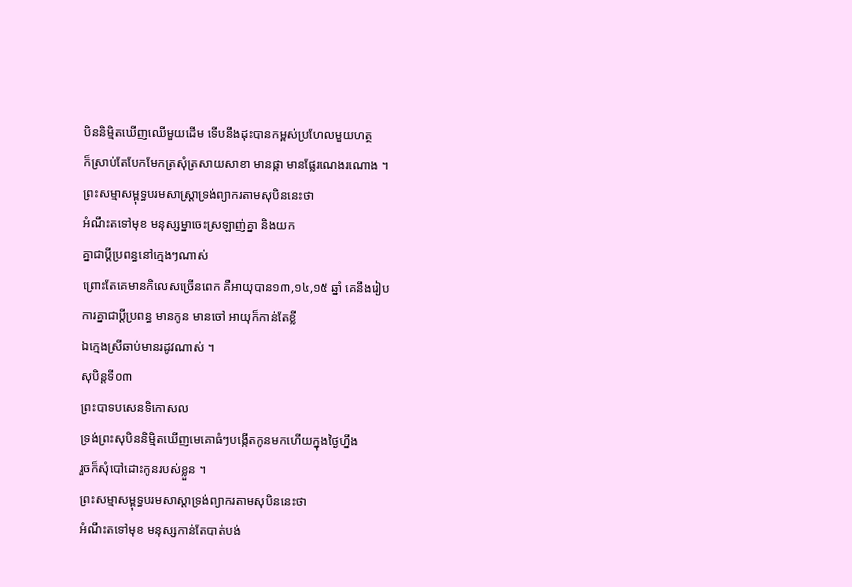បិននិម្មិតឃើញឈើមួយដើម ទើបនឹងដុះបានកម្ពស់ប្រហែលមួយហត្ថ
ក៏ស្រាប់តែបែកមែកត្រសុំត្រសាយសាខា មានផ្កា មានផ្លែរណេងរណោង ។
ព្រះសម្មាសម្ពុទ្ធបរមសាស្ត្រាទ្រង់ព្យាករតាមសុបិននេះថា
អំណឹះតទៅមុខ មនុស្សម្នាចេះស្រឡាញ់គ្នា និងយក
គ្នាជាប្ដីប្រពន្ធនៅក្មេងៗណាស់
ព្រោះតែគេមានកិលេសច្រើនពេក គឺអាយុបាន១៣,១៤,១៥ ឆ្នាំ គេនឹងរៀប
ការគ្នាជាប្ដីប្រពន្ធ មានកូន មានចៅ អាយុក៏កាន់តែខ្លី
ឯក្មេងស្រីឆាប់មានរដូវណាស់ ។
សុបិន្តទី០៣
ព្រះបាទបសេនទិកោសល
ទ្រង់ព្រះសុបិននិម្មិតឃើញមេគោធំៗបង្កើតកូនមកហើយក្នុងថ្ងៃហ្នឹង
រួចក៏សុំបៅដោះកូនរបស់ខ្លួន ។
ព្រះសម្មាសម្ពុទ្ធបរមសាស្តាទ្រង់ព្យាករតាមសុបិននេះថា
អំណឹះតទៅមុខ មនុស្សកាន់តែបាត់បង់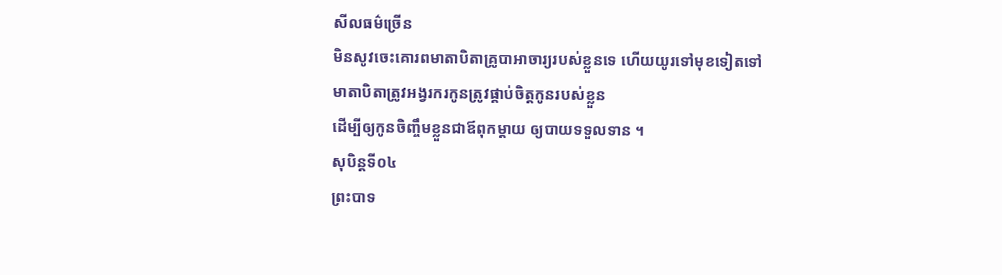សីលធម៌ច្រើន
មិនសូវចេះគោរពមាតាបិតាគ្រូបាអាចារ្យរបស់ខ្លួនទេ ហើយយូរទៅមុខទៀតទៅ
មាតាបិតាត្រូវអង្វរករកូនត្រូវផ្គាប់ចិត្តកូនរបស់ខ្លួន
ដើម្បីឲ្យកូនចិញ្ចឹមខ្លួនជាឪពុកម្ដាយ ឲ្យបាយទទួលទាន ។
សុបិន្តទី០៤
ព្រះបាទ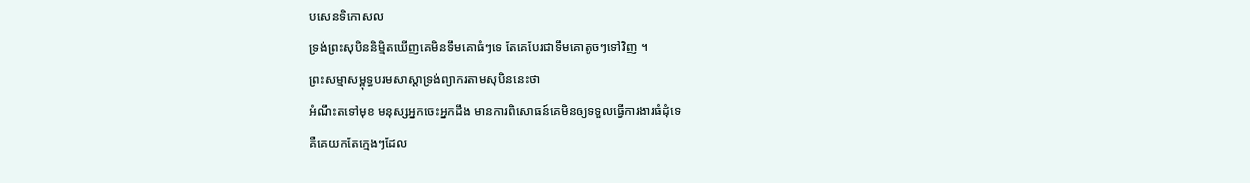បសេនទិកោសល
ទ្រង់ព្រះសុបិននិម្មិតឃើញគេមិនទឹមគោធំៗទេ តែគេបែរជាទឹមគោតូចៗទៅវិញ ។
ព្រះសម្មាសម្ពុទ្ធបរមសាស្តាទ្រង់ព្យាករតាមសុបិននេះថា
អំណឹះតទៅមុខ មនុស្សអ្នកចេះអ្នកដឹង មានការពិសោធន៍គេមិនឲ្យទទួលធ្វើការងារធំដុំទេ
គឺគេយកតែក្មេងៗដែល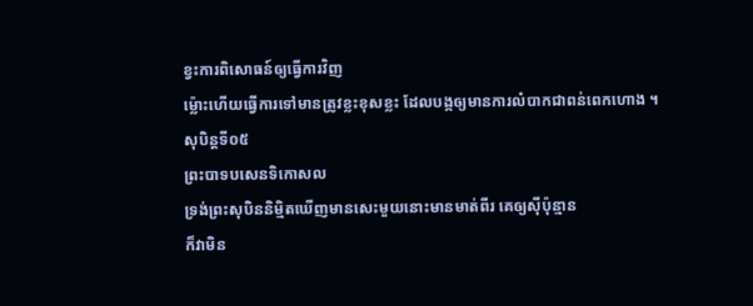ខ្វះការពិសោធន៍ឲ្យធ្វើការវិញ
ម្ល៉ោះហើយធ្វើការទៅមានត្រូវខ្លះខុសខ្លះ ដែលបង្កឲ្យមានការលំបាកជាពន់ពេកហោង ។
សុបិន្តទី០៥
ព្រះបាទបសេនទិកោសល
ទ្រង់ព្រះសុបិននិម្មិតឃើញមានសេះមួយនោះមានមាត់ពីរ គេឲ្យស៊ីប៉ុន្មាន
ក៏វាមិន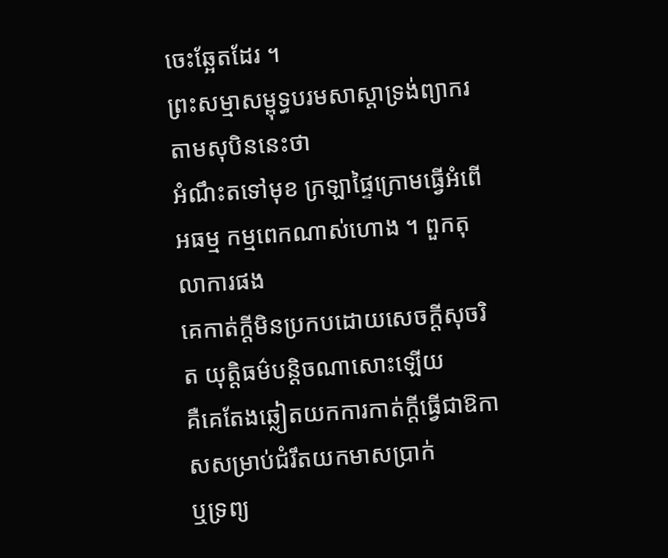ចេះឆ្អែតដែរ ។
ព្រះសម្មាសម្ពុទ្ធបរមសាស្តាទ្រង់ព្យាករតាមសុបិននេះថា
អំណឹះតទៅមុខ ក្រឡាផ្ទៃក្រោមធ្វើអំពើអធម្ម កម្មពេកណាស់ហោង ។ ពួកតុលាការផង
គេកាត់ក្ដីមិនប្រកបដោយសេចក្ដីសុចរិត យុត្តិធម៌បន្តិចណាសោះឡើយ
គឺគេតែងឆ្លៀតយកការកាត់ក្ដីធ្វើជាឱកាសសម្រាប់ជំរឹតយកមាសប្រាក់
ឬទ្រព្យ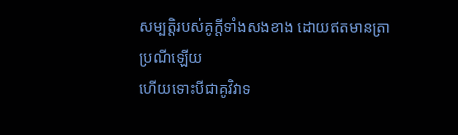សម្បត្តិរបស់គូក្ដីទាំងសងខាង ដោយឥតមានត្រាប្រណីឡើយ
ហើយទោះបីជាគូវិវាទ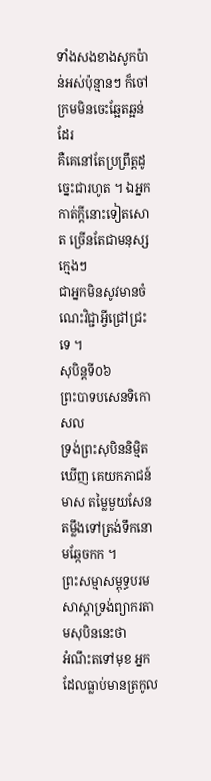ទាំងសងខាងសូកប៉ាន់អស់ប៉ុន្មានៗ ក៏ចៅក្រមមិនចេះឆ្អែតឆ្អន់ដែរ
គឺគេនៅតែប្រព្រឹត្តដូច្នេះជារហូត ។ ឯអ្នកកាត់ក្ដីនោះទៀតសោត ច្រើនតែជាមនុស្សក្មេងៗ
ជាអ្នកមិនសូវមានចំណេះវិជ្ជាអ្វីជ្រៅជ្រះទេ ។
សុបិន្តទី០៦
ព្រះបាទបសេនទិកោសល
ទ្រង់ព្រះសុបិននិម្មិតឃើញ គេយកភាជន៍មាស តម្លៃមួយសែនតម្លឹងទៅត្រង់ទឹកនោមឆ្កែចកក ។
ព្រះសម្មាសម្ពុទ្ធបរមសាស្តាទ្រង់ព្យាករតាមសុបិននេះថា
អំណឹះតទៅមុខ អ្នកដែលធ្លាប់មានត្រកូល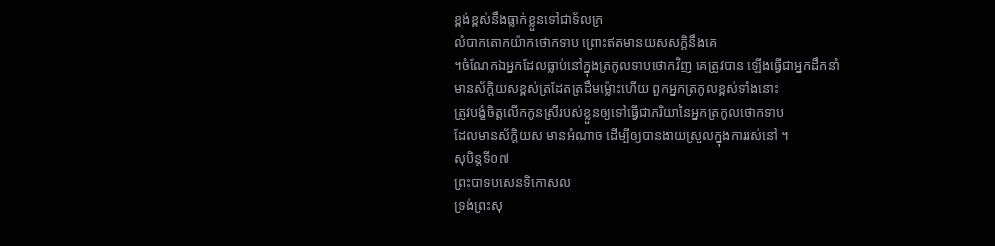ខ្ពង់ខ្ពស់នឹងធ្លាក់ខ្លួនទៅជាទ័លក្រ
លំបាកតោកយ៉ាកថោកទាប ព្រោះឥតមានយសសក្តិនឹងគេ
។ចំណែកឯអ្នកដែលធ្លាប់នៅក្នុងត្រកូលទាបថោកវិញ គេត្រូវបាន ឡើងធ្វើជាអ្នកដឹកនាំ
មានស័ក្តិយសខ្ពស់ត្រដែតត្រដឹមម្ល៉ោះហើយ ពួកអ្នកត្រកូលខ្ពស់ទាំងនោះ
ត្រូវបង្ខំចិត្តលើកកូនស្រីរបស់ខ្លួនឲ្យទៅធ្វើជាភរិយានៃអ្នកត្រកូលថោកទាប
ដែលមានស័ក្តិយស មានអំណាច ដើម្បីឲ្យបានងាយស្រួលក្នុងការរស់នៅ ។
សុបិន្តទី០៧
ព្រះបាទបសេនទិកោសល
ទ្រង់ព្រះសុ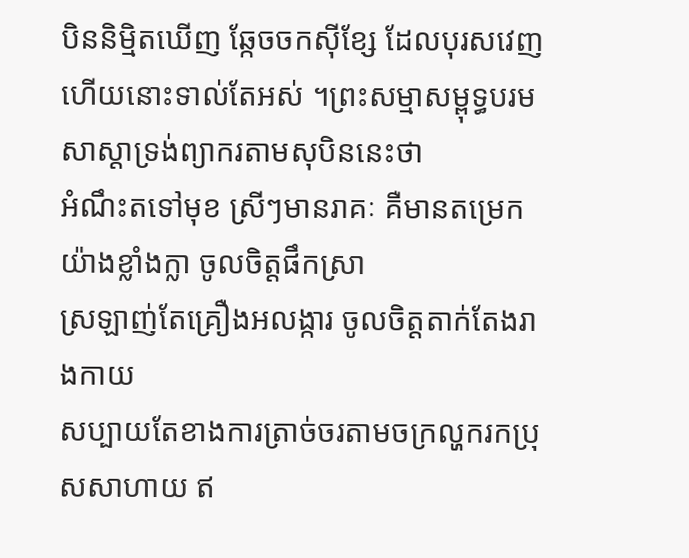បិននិម្មិតឃើញ ឆ្កែចចកស៊ីខ្សែ ដែលបុរសវេញហើយនោះទាល់តែអស់ ។ព្រះសម្មាសម្ពុទ្ធបរមសាស្តាទ្រង់ព្យាករតាមសុបិននេះថា
អំណឹះតទៅមុខ ស្រីៗមានរាគៈ គឺមានតម្រេកយ៉ាងខ្លាំងក្លា ចូលចិត្តផឹកស្រា
ស្រឡាញ់តែគ្រឿងអលង្ការ ចូលចិត្តតាក់តែងរាងកាយ
សប្បាយតែខាងការត្រាច់ចរតាមចក្រល្ហករកប្រុសសាហាយ ឥ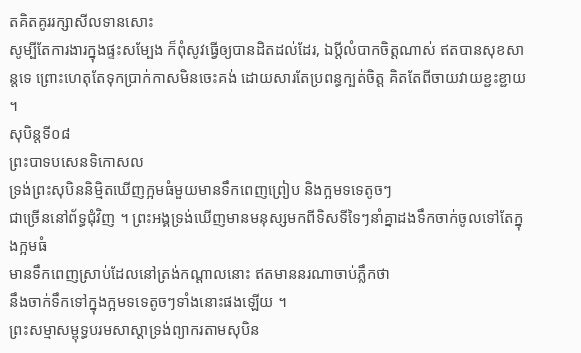តគិតគូររក្សាសីលទានសោះ
សូម្បីតែការងារក្នុងផ្ទះសម្បែង ក៏ពុំសូវធ្វើឲ្យបានដិតដល់ដែរ, ឯប្ដីលំបាកចិត្តណាស់ ឥតបានសុខសាន្តទេ ព្រោះហេតុតែទុកប្រាក់កាសមិនចេះគង់ ដោយសារតែប្រពន្ធក្បត់ចិត្ត គិតតែពីចាយវាយខ្ជះខ្ជាយ ។
សុបិន្តទី០៨
ព្រះបាទបសេនទិកោសល
ទ្រង់ព្រះសុបិននិម្មិតឃើញក្អមធំមួយមានទឹកពេញព្រៀប និងក្អមទទេតូចៗ
ជាច្រើននៅព័ទ្ធជុំវិញ ។ ព្រះអង្គទ្រង់ឃើញមានមនុស្សមកពីទិសទីទៃៗនាំគ្នាដងទឹកចាក់ចូលទៅតែក្នុងក្អមធំ
មានទឹកពេញស្រាប់ដែលនៅត្រង់កណ្ដាលនោះ ឥតមាននរណាចាប់ភ្លឹកថា
នឹងចាក់ទឹកទៅក្នុងក្អមទទេតូចៗទាំងនោះផងឡើយ ។
ព្រះសម្មាសម្ពុទ្ធបរមសាស្តាទ្រង់ព្យាករតាមសុបិន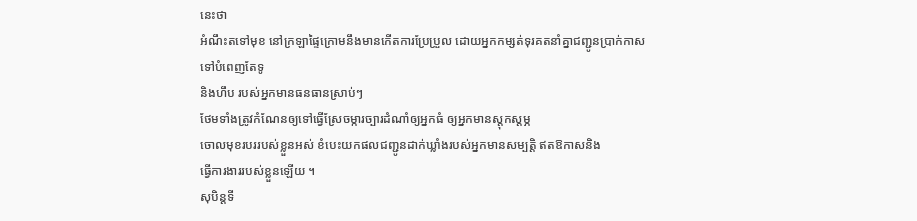នេះថា
អំណឹះតទៅមុខ នៅក្រឡាផ្ទៃក្រោមនឹងមានកើតការប្រែប្រួល ដោយអ្នកកម្សត់ទុរគតនាំគ្នាជញ្ជូនប្រាក់កាសទៅបំពេញតែទូ
និងហឹប របស់អ្នកមានធនធានស្រាប់ៗ
ថែមទាំងត្រូវកំណែនឲ្យទៅធ្វើស្រែចម្ការច្បារដំណាំឲ្យអ្នកធំ ឲ្យអ្នកមានស្ដុកស្តម្ភ
ចោលមុខរបររបស់ខ្លួនអស់ ខំបេះយកផលជញ្ជូនដាក់ឃ្លាំងរបស់អ្នកមានសម្បត្តិ ឥតឱកាសនិង
ធ្វើការងាររបស់ខ្លួនឡើយ ។
សុបិន្តទី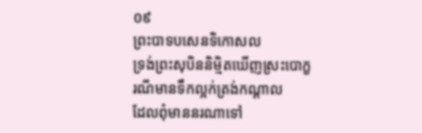០៩
ព្រះបាទបសេនទិកោសល
ទ្រង់ព្រះសុបិននិម្មិតឃើញស្រះបោក្ខរណីមានទឹកល្អក់ត្រង់កណ្ដាល
ដែលពុំមាននរណាទៅ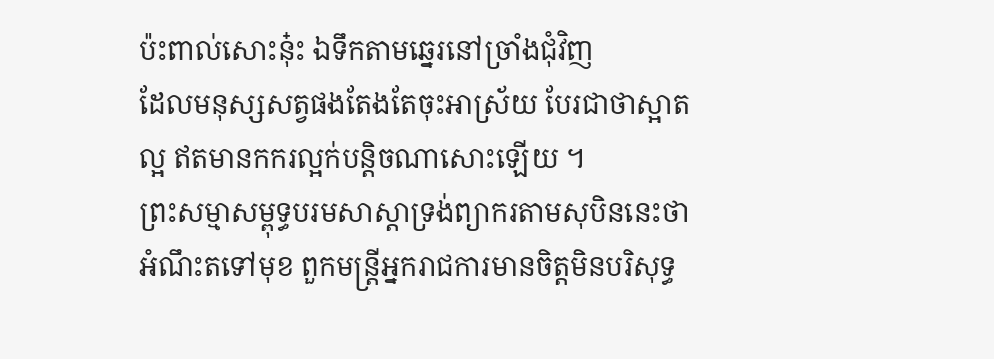ប៉ះពាល់សោះនុ៎ះ ឯទឹកតាមឆ្នេរនៅច្រាំងជុំវិញ
ដែលមនុស្សសត្វផងតែងតែចុះអាស្រ័យ បែរជាថាស្អាតល្អ ឥតមានកករល្អក់បន្តិចណាសោះឡើយ ។
ព្រះសម្មាសម្ពុទ្ធបរមសាស្តាទ្រង់ព្យាករតាមសុបិននេះថា
អំណឹះតទៅមុខ ពួកមន្ត្រីអ្នករាជការមានចិត្តមិនបរិសុទ្ធ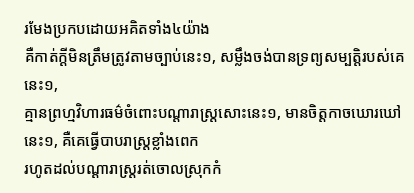រមែងប្រកបដោយអគិតទាំង៤យ៉ាង
គឺកាត់ក្ដីមិនត្រឹមត្រូវតាមច្បាប់នេះ១, សម្លឹងចង់បានទ្រព្យសម្បត្តិរបស់គេនេះ១,
គ្មានព្រហ្មវិហារធម៌ចំពោះបណ្ដារាស្ត្រសោះនេះ១, មានចិត្តកាចឃោរឃៅនេះ១, គឺគេធ្វើបាបរាស្ត្រខ្លាំងពេក
រហូតដល់បណ្ដារាស្ត្ររត់ចោលស្រុកកំ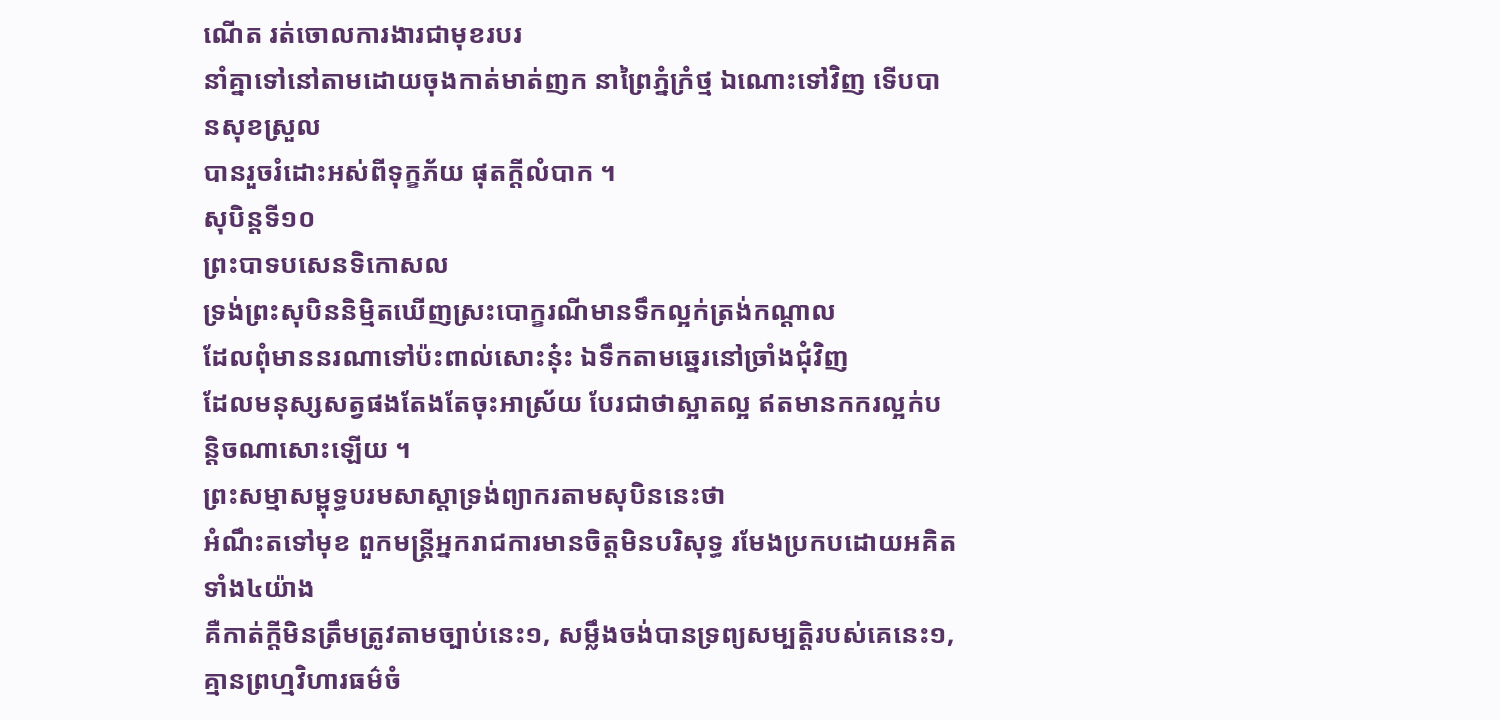ណើត រត់ចោលការងារជាមុខរបរ
នាំគ្នាទៅនៅតាមដោយចុងកាត់មាត់ញក នាព្រៃភ្នំក្រំថ្ម ឯណោះទៅវិញ ទើបបានសុខស្រួល
បានរួចរំដោះអស់ពីទុក្ខភ័យ ផុតក្ដីលំបាក ។
សុបិន្តទី១០
ព្រះបាទបសេនទិកោសល
ទ្រង់ព្រះសុបិននិម្មិតឃើញស្រះបោក្ខរណីមានទឹកល្អក់ត្រង់កណ្ដាល
ដែលពុំមាននរណាទៅប៉ះពាល់សោះនុ៎ះ ឯទឹកតាមឆ្នេរនៅច្រាំងជុំវិញ
ដែលមនុស្សសត្វផងតែងតែចុះអាស្រ័យ បែរជាថាស្អាតល្អ ឥតមានកករល្អក់បន្តិចណាសោះឡើយ ។
ព្រះសម្មាសម្ពុទ្ធបរមសាស្តាទ្រង់ព្យាករតាមសុបិននេះថា
អំណឹះតទៅមុខ ពួកមន្ត្រីអ្នករាជការមានចិត្តមិនបរិសុទ្ធ រមែងប្រកបដោយអគិតទាំង៤យ៉ាង
គឺកាត់ក្ដីមិនត្រឹមត្រូវតាមច្បាប់នេះ១, សម្លឹងចង់បានទ្រព្យសម្បត្តិរបស់គេនេះ១,
គ្មានព្រហ្មវិហារធម៌ចំ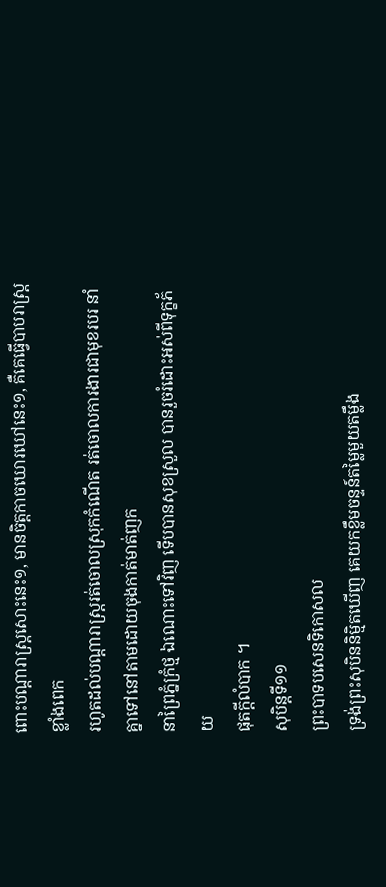ពោះបណ្ដារាស្ត្រសោះនេះ១, មានចិត្តកាចឃោរឃៅនេះ១, គឺគេធ្វើបាបរាស្ត្រខ្លាំងពេក
រហូតដល់បណ្ដារាស្ត្ររត់ចោលស្រុកកំណើត រត់ចោលការងារជាមុខរបរ នាំគ្នាទៅនៅតាមដោយចុងកាត់មាត់ញក
នាព្រៃភ្នំក្រំថ្ម ឯណោះទៅវិញ ទើបបានសុខស្រួល បានរួចរំដោះអស់ពីទុក្ខភ័យ
ផុតក្ដីលំបាក ។
សុបិន្តទី១១
ព្រះបាទបសេនទិកោសល
ទ្រង់ព្រះសុបិននិម្មិតឃើញ គេយកខ្លឹមចន្ទន៍តម្លៃមួយតម្លឹង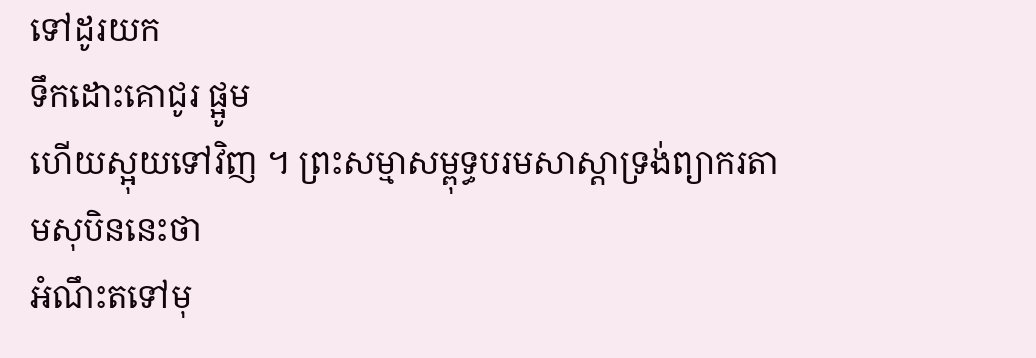ទៅដូរយក
ទឹកដោះគោជូរ ផ្អូម
ហើយស្អុយទៅវិញ ។ ព្រះសម្មាសម្ពុទ្ធបរមសាស្តាទ្រង់ព្យាករតាមសុបិននេះថា
អំណឹះតទៅមុ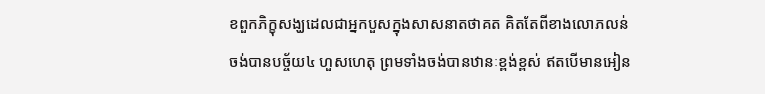ខពួកភិក្ខុសង្ឃដេលជាអ្នកបួសក្នុងសាសនាតថាគត គិតតែពីខាងលោភលន់
ចង់បានបច្ច័យ៤ ហួសហេតុ ព្រមទាំងចង់បានឋានៈខ្ពង់ខ្ពស់ ឥតបើមានអៀន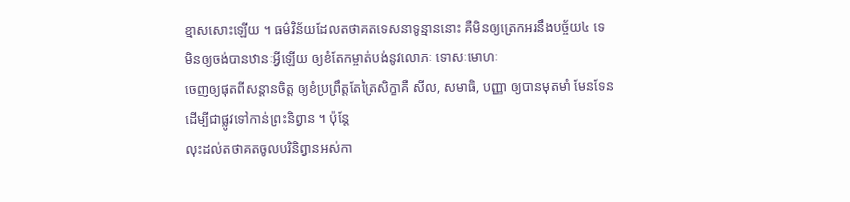ខ្មាសសោះឡើយ ។ ធម៌វិន័យដែលតថាគតទេសនាទូន្មាននោះ គឺមិនឲ្យត្រេកអរនឹងបច្ច័យ៤ ទេ
មិនឲ្យចង់បានឋានៈអ្វីឡើយ ឲ្យខំតែកម្ចាត់បង់នូវលោភៈ ទោសៈមោហៈ
ចេញឲ្យផុតពីសន្តានចិត្ត ឲ្យខំប្រព្រឹត្តតែត្រៃសិក្ខាគឺ សីល, សមាធិ, បញ្ញា ឲ្យបានមុតមាំ មែនទែន
ដើម្បីជាផ្លូវទៅកាន់ព្រះនិព្វាន ។ ប៉ុន្តែ
លុះដល់តថាគតចូលបរិនិព្វានអស់កា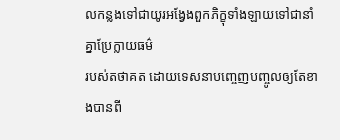លកន្លងទៅជាយូរអង្វែងពួកភិក្ខុទាំងឡាយទៅជានាំគ្នាប្រែក្លាយធម៌
របស់តថាគត ដោយទេសនាបញ្ចេញបញ្ចូលឲ្យតែខាងបានពី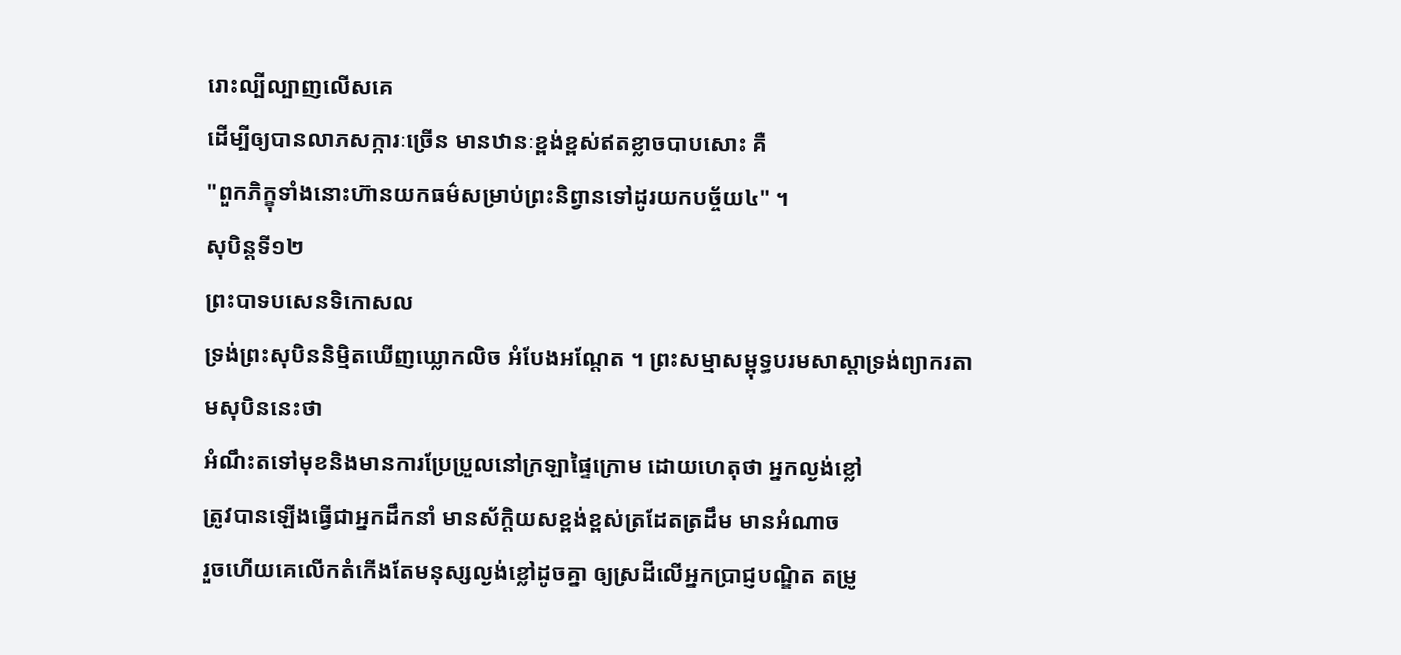រោះល្បីល្បាញលើសគេ
ដើម្បីឲ្យបានលាភសក្ការៈច្រើន មានឋានៈខ្ពង់ខ្ពស់ឥតខ្លាចបាបសោះ គឺ
"ពួកភិក្ខុទាំងនោះហ៊ានយកធម៌សម្រាប់ព្រះនិព្វានទៅដូរយកបច្ច័យ៤" ។
សុបិន្តទី១២
ព្រះបាទបសេនទិកោសល
ទ្រង់ព្រះសុបិននិម្មិតឃើញឃ្លោកលិច អំបែងអណ្តែត ។ ព្រះសម្មាសម្ពុទ្ធបរមសាស្តាទ្រង់ព្យាករតាមសុបិននេះថា
អំណឹះតទៅមុខនិងមានការប្រែប្រួលនៅក្រឡាផ្ទៃក្រោម ដោយហេតុថា អ្នកល្ងង់ខ្លៅ
ត្រូវបានឡើងធ្វើជាអ្នកដឹកនាំ មានស័ក្តិយសខ្ពង់ខ្ពស់ត្រដែតត្រដឹម មានអំណាច
រួចហើយគេលើកតំកើងតែមនុស្សល្ងង់ខ្លៅដូចគ្នា ឲ្យស្រដីលើអ្នកប្រាជ្ញបណ្ឌិត តម្រូ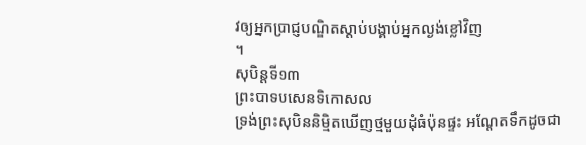វឲ្យអ្នកប្រាជ្ញបណ្ឌិតស្ដាប់បង្គាប់អ្នកល្ងង់ខ្លៅវិញ
។
សុបិន្តទី១៣
ព្រះបាទបសេនទិកោសល
ទ្រង់ព្រះសុបិននិម្មិតឃើញថ្មមួយដុំធំប៉ុនផ្ទះ អណ្ដែតទឹកដូចជា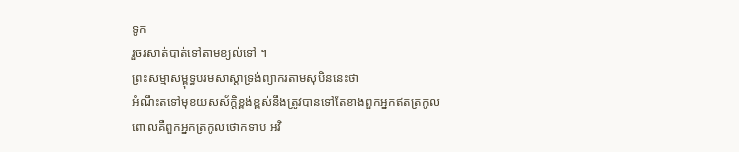ទូក
រួចរសាត់បាត់ទៅតាមខ្យល់ទៅ ។
ព្រះសម្មាសម្ពុទ្ធបរមសាស្តាទ្រង់ព្យាករតាមសុបិននេះថា
អំណឹះតទៅមុខយសស័ក្តិខ្ពង់ខ្ពស់នឹងត្រូវបានទៅតែខាងពួកអ្នកឥតត្រកូល
ពោលគឺពួកអ្នកត្រកូលថោកទាប អវិ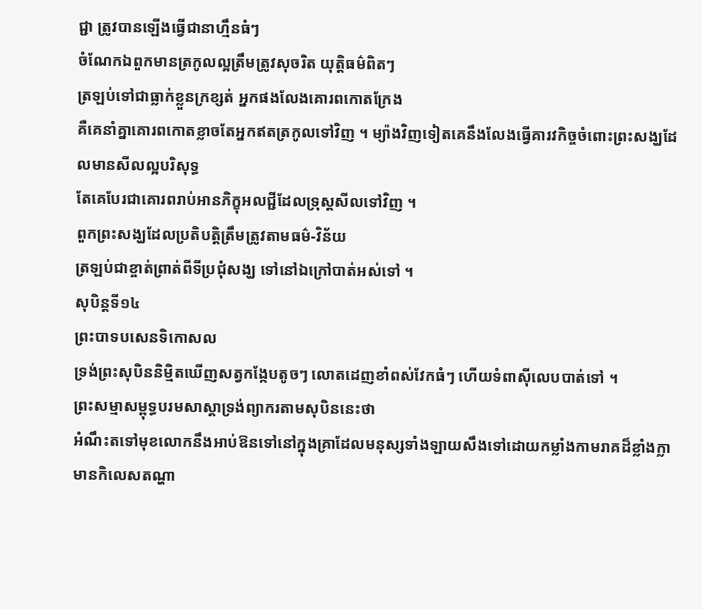ជ្ជា ត្រូវបានឡើងធ្វើជានាហ្មឹនធំៗ
ចំណែកឯពួកមានត្រកូលល្អត្រឹមត្រូវសុចរិត យុត្តិធម៌ពិតៗ
ត្រឡប់ទៅជាធ្លាក់ខ្លួនក្រខ្សត់ អ្នកផងលែងគោរពកោតក្រែង
គឺគេនាំគ្នាគោរពកោតខ្លាចតែអ្នកឥតត្រកូលទៅវិញ ។ ម្យ៉ាងវិញទៀតគេនឹងលែងធ្វើគារវកិច្ចចំពោះព្រះសង្ឃដែលមានសីលល្អបរិសុទ្ធ
តែគេបែរជាគោរពរាប់អានភិក្ខុអលជ្ជីដែលទ្រុស្ដសីលទៅវិញ ។
ពួកព្រះសង្ឃដែលប្រតិបត្តិត្រឹមត្រូវតាមធម៌-វិន័យ
ត្រឡប់ជាខ្ចាត់ព្រាត់ពីទីប្រជុំសង្ឃ ទៅនៅឯក្រៅបាត់អស់ទៅ ។
សុបិន្តទី១៤
ព្រះបាទបសេនទិកោសល
ទ្រង់ព្រះសុបិននិម្មិតឃើញសត្វកង្កែបតូចៗ លោតដេញខាំពស់វែកធំៗ ហើយទំពាស៊ីលេបបាត់ទៅ ។
ព្រះសម្មាសម្ពុទ្ធបរមសាស្ដាទ្រង់ព្យាករតាមសុបិននេះថា
អំណឹះតទៅមុខលោកនឹងអាប់ឱនទៅនៅក្នុងគ្រាដែលមនុស្សទាំងឡាយសឹងទៅដោយកម្លាំងកាមរាគដ៏ខ្លាំងក្លា
មានកិលេសតណ្ហា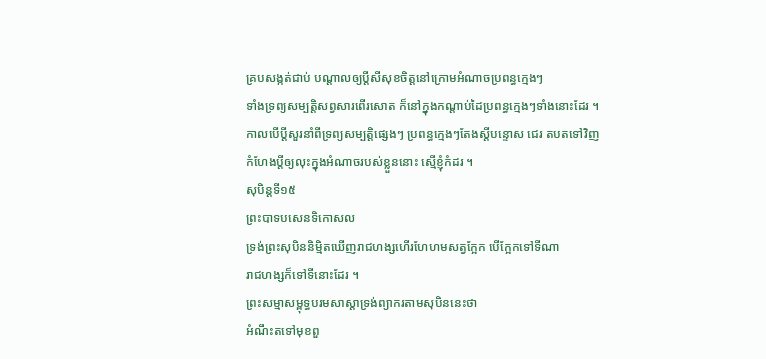គ្របសង្កត់ជាប់ បណ្ដាលឲ្យប្តីសីសុខចិត្តនៅក្រោមអំណាចប្រពន្ធក្មេងៗ
ទាំងទ្រព្យសម្បត្តិសព្វសារពើរសោត ក៏នៅក្នុងកណ្ដាប់ដៃប្រពន្ធក្មេងៗទាំងនោះដែរ ។
កាលបើប្ដីសួរនាំពីទ្រព្យសម្បត្តិផ្សេងៗ ប្រពន្ធក្មេងៗតែងស្ដីបន្ទោស ជេរ តបតទៅវិញ
កំហែងប្ដីឲ្យលុះក្នុងអំណាចរបស់ខ្លួននោះ ស្មើខ្ញុំកំដរ ។
សុបិន្តទី១៥
ព្រះបាទបសេនទិកោសល
ទ្រង់ព្រះសុបិននិម្មិតឃើញរាជហង្សហើរហែហមសត្វក្អែក បើក្អែកទៅទីណា
រាជហង្សក៏ទៅទីនោះដែរ ។
ព្រះសម្មាសម្ពុទ្ធបរមសាស្ដាទ្រង់ព្យាករតាមសុបិននេះថា
អំណឹះតទៅមុខពួ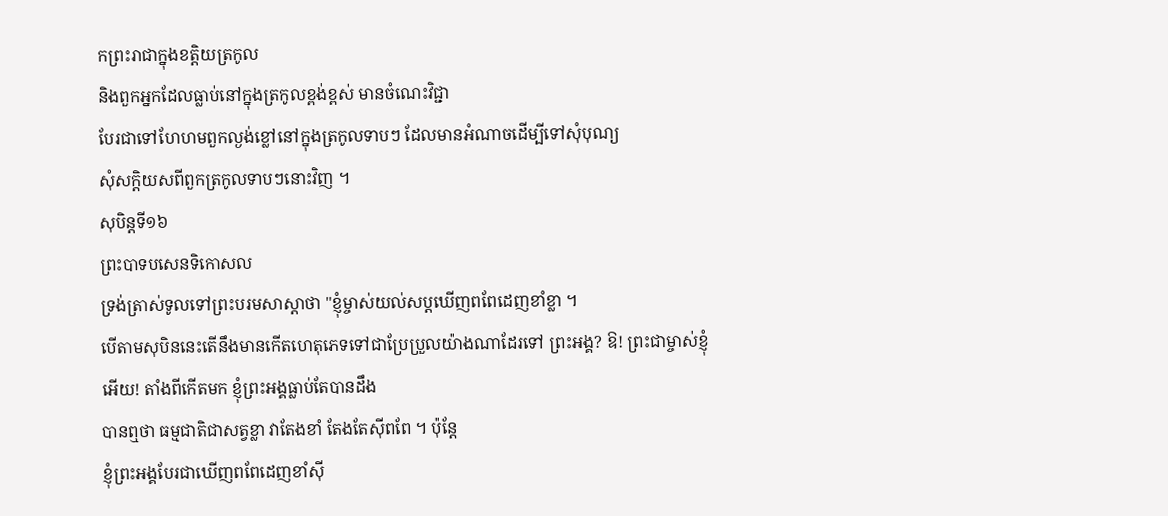កព្រះរាជាក្នុងខត្តិយត្រកូល
និងពួកអ្នកដែលធ្លាប់នៅក្នុងត្រកូលខ្ពង់ខ្ពស់ មានចំណេះវិជ្ជា
បែរជាទៅហែហមពួកល្ងង់ខ្លៅនៅក្នុងត្រកូលទាបៗ ដែលមានអំណាចដើម្បីទៅសុំបុណ្យ
សុំសក្តិយសពីពួកត្រកូលទាបៗនោះវិញ ។
សុបិន្តទី១៦
ព្រះបាទបសេនទិកោសល
ទ្រង់ត្រាស់ទូលទៅព្រះបរមសាស្តាថា "ខ្ញុំម្ចាស់យល់សប្តឃើញពពែដេញខាំខ្លា ។
បើតាមសុបិននេះតើនឹងមានកើតហេតុភេទទៅជាប្រែប្រួលយ៉ាងណាដែរទៅ ព្រះអង្គ? ឱ! ព្រះជាម្ចាស់ខ្ញុំអើយ! តាំងពីកើតមក ខ្ញុំព្រះអង្គធ្លាប់តែបានដឹង
បានឮថា ធម្មជាតិជាសត្វខ្លា វាតែងខាំ តែងតែស៊ីពពែ ។ ប៉ុន្តែ
ខ្ញុំព្រះអង្គបែរជាឃើញពពែដេញខាំស៊ី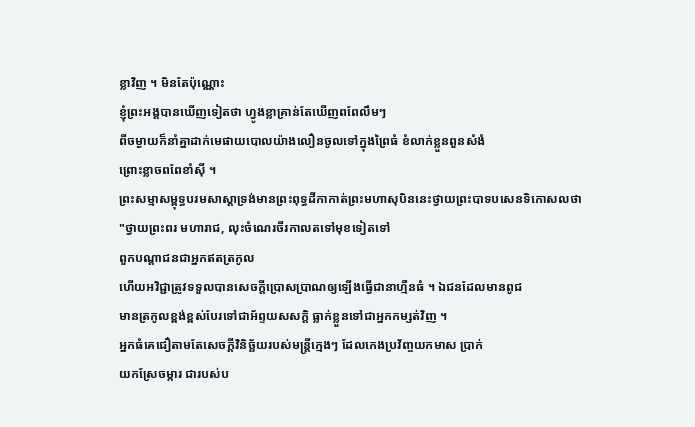ខ្លាវិញ ។ មិនតែប៉ុណ្ណោះ
ខ្ញុំព្រះអង្គបានឃើញទៀតថា ហ្វូងខ្លាគ្រាន់តែឃើញពពែលឹមៗ
ពីចម្ងាយក៏នាំគ្នាដាក់មេផាយបោលយ៉ាងលឿនចូលទៅក្នុងព្រៃធំ ខំលាក់ខ្លួនពួនសំងំ
ព្រោះខ្លាចពពែខាំស៊ី ។
ព្រះសម្មាសម្ពុទ្ធបរមសាស្ដាទ្រង់មានព្រះពុទ្ធដីកាកាត់ព្រះមហាសុបិននេះថ្វាយព្រះបាទបសេនទិកោសលថា
"ថ្វាយព្រះពរ មហារាជ, លុះចំណេរចីរកាលតទៅមុខទៀតទៅ
ពួកបណ្ដាជនជាអ្នកឥតត្រកូល
ហើយអវិជ្ជាត្រូវទទួលបានសេចក្ដីប្រោសប្រាណឲ្យឡើងធ្វើជានាហ្មឺនធំ ។ ឯជនដែលមានពូជ
មានត្រកូលខ្ពង់ខ្ពស់បែរទៅជាអ័ព្ទយសសក្តិ ធ្លាក់ខ្លួនទៅជាអ្នកកម្សត់វិញ ។
អ្នកធំគេជឿតាមតែសេចក្ដីវិនិច្ឆ័យរបស់មន្ត្រីក្មេងៗ ដែលកេងប្រវ័ញ្ចយកមាស ប្រាក់
យកស្រែចម្ការ ជារបស់ប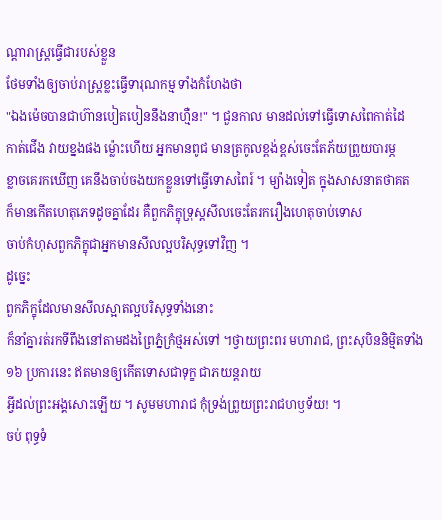ណ្ដារាស្ត្រធ្វើជារបស់ខ្លួន
ថែមទាំងឲ្យចាប់រាស្ត្រខ្លះធ្វើទារុណកម្ម ទាំងកំហែងថា
"ឯងម៉េចបានជាហ៊ានបៀតបៀននឹងនាហ្មឺន!" ។ ជួនកាល មានដល់ទៅធ្វើទោសពៃកាត់ដៃ
កាត់ជើង វាយខ្នងផង ម្ល៉ោះហើយ អ្នកមានពូជ មានត្រកូលខ្ពង់ខ្ពស់ចេះតែភ័យព្រួយបារម្ភ
ខ្លាចគេរកឃើញ គេនឹងចាប់ចងយកខ្លួនទៅធ្វើទោសពៃរ៍ ។ ម្យ៉ាងទៀត ក្នុងសាសនាតថាគត
ក៏មានកើតហេតុភេទដូចគ្នាដែរ គឺពួកភិក្ខុទ្រុស្ដសីលចេះតែរករឿងហេតុចាប់ទោស
ចាប់កំហុសពួកភិក្ខុជាអ្នកមានសីលល្អបរិសុទ្ធទៅវិញ ។
ដូច្នេះ
ពួកភិក្ខុដែលមានសីលស្អាតល្អបរិសុទ្ធទាំងនោះ
ក៏នាំគ្នារត់រកទីពឹងនៅតាមដងព្រៃភ្នំក្រំថ្មអស់ទៅ ។ថ្វាយព្រះពរ មហារាជ, ព្រះសុបិននិម្មិតទាំង១៦ ប្រការនេះ ឥតមានឲ្យកើតទោសជាទុក្ខ ជាភយន្តរាយ
អ្វីដល់ព្រះអង្គសោះឡើយ ។ សូមមហារាជ កុំទ្រង់ព្រួយព្រះរាជហឫទ័យ! ។
ចប់ ពុទ្ធទំ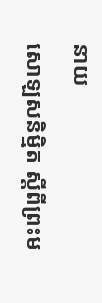នាយ
សោឡសនិម្មិត ស្ដីពីព្រះម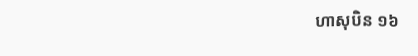ហាសុបិន ១៦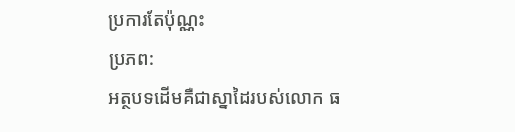ប្រការតែប៉ុណ្ណះ
ប្រភព:
អត្ថបទដើមគឺជាស្នាដៃរបស់លោក ធ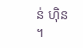ន់ ហ៊ិន ។